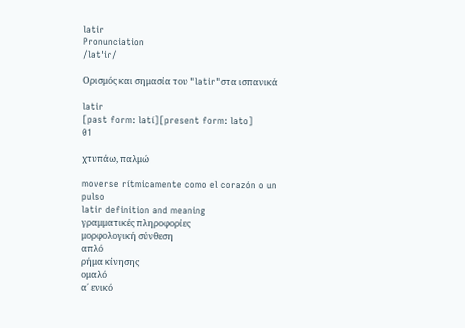latir
Pronunciation
/latˈiɾ/

Ορισμός και σημασία του "latir"στα ισπανικά

latir
[past form: latí][present form: lato]
01

χτυπάω, παλμώ

moverse rítmicamente como el corazón o un pulso
latir definition and meaning
γραμματικές πληροφορίες
μορφολογική σύνθεση
απλό
ρήμα κίνησης
ομαλό
α΄ ενικό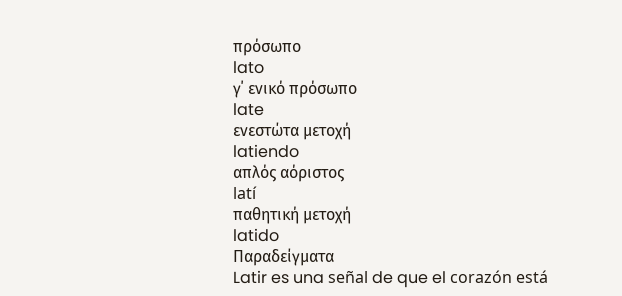πρόσωπο
lato
γ΄ ενικό πρόσωπο
late
ενεστώτα μετοχή
latiendo
απλός αόριστος
latí
παθητική μετοχή
latido
Παραδείγματα
Latir es una señal de que el corazón está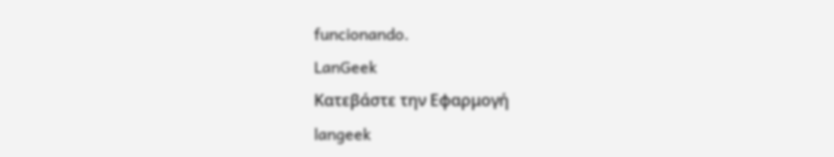funcionando.
LanGeek
Κατεβάστε την Εφαρμογή
langeek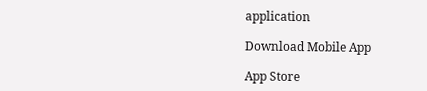application

Download Mobile App

App Store